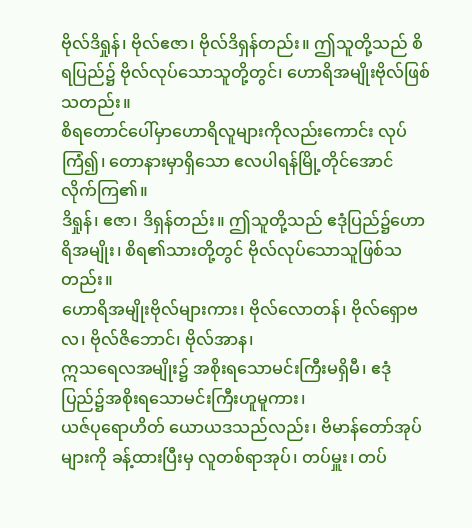ဗိုလ်ဒိရှုန်၊ ဗိုလ်ဧဇာ၊ ဗိုလ်ဒိရှန်တည်း။ ဤသူတို့သည် စိရပြည်၌ ဗိုလ်လုပ်သောသူတို့တွင်၊ ဟောရိအမျိုးဗိုလ်ဖြစ်သတည်း။
စိရတောင်ပေါ်မှာဟောရိလူများကိုလည်းကောင်း လုပ်ကြံ၍၊ တောနားမှာရှိသော ဧလပါရန်မြို့တိုင်အောင် လိုက်ကြ၏။
ဒိရှုန်၊ ဧဇာ၊ ဒိရှန်တည်း။ ဤသူတို့သည် ဧဒုံပြည်၌ဟောရိအမျိုး၊ စိရ၏သားတို့တွင် ဗိုလ်လုပ်သောသူဖြစ်သတည်း။
ဟောရိအမျိုးဗိုလ်များကား၊ ဗိုလ်လောတန်၊ ဗိုလ်ရှောဗလ၊ ဗိုလ်ဇိဘောင်၊ ဗိုလ်အာန၊
ဣသရေလအမျိုး၌ အစိုးရသောမင်းကြီးမရှိမီ၊ ဧဒုံပြည်၌အစိုးရသောမင်းကြီးဟူမူကား၊
ယဇ်ပုရောဟိတ် ယောယဒသည်လည်း၊ ဗိမာန်တော်အုပ်များကို ခန့်ထားပြီးမှ လူတစ်ရာအုပ်၊ တပ်မှူး၊ တပ်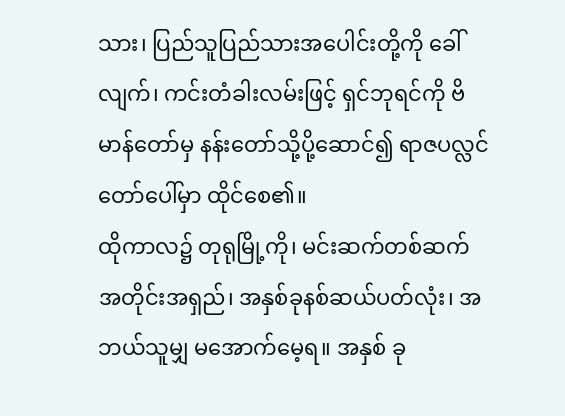သား၊ ပြည်သူပြည်သားအပေါင်းတို့ကို ခေါ်လျက်၊ ကင်းတံခါးလမ်းဖြင့် ရှင်ဘုရင်ကို ဗိမာန်တော်မှ နန်းတော်သို့ပို့ဆောင်၍ ရာဇပလ္လင်တော်ပေါ်မှာ ထိုင်စေ၏။
ထိုကာလ၌ တုရုမြို့ကို၊ မင်းဆက်တစ်ဆက် အတိုင်းအရှည်၊ အနှစ်ခုနစ်ဆယ်ပတ်လုံး၊ အဘယ်သူမျှ မအောက်မေ့ရ။ အနှစ် ခု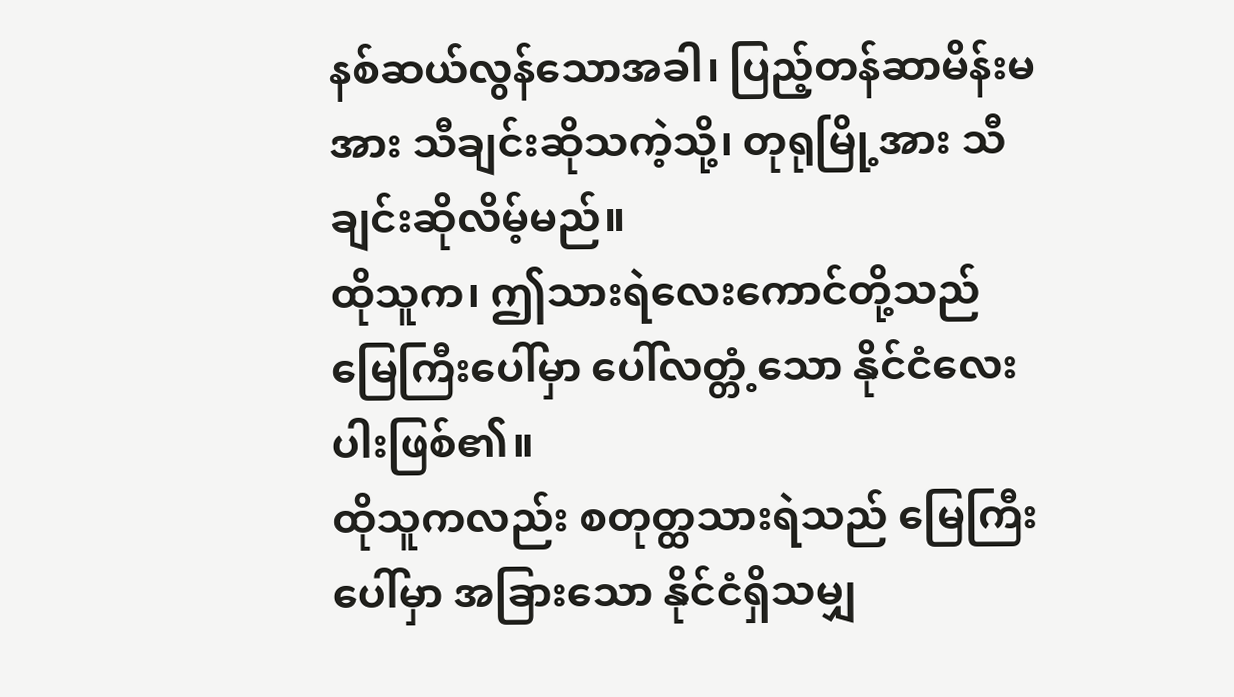နစ်ဆယ်လွန်သောအခါ၊ ပြည့်တန်ဆာမိန်းမအား သီချင်းဆိုသကဲ့သို့၊ တုရုမြို့အား သီချင်းဆိုလိမ့်မည်။
ထိုသူက၊ ဤသားရဲလေးကောင်တို့သည် မြေကြီးပေါ်မှာ ပေါ်လတ္တံ့သော နိုင်ငံလေးပါးဖြစ်၏။
ထိုသူကလည်း စတုတ္ထသားရဲသည် မြေကြီးပေါ်မှာ အခြားသော နိုင်ငံရှိသမျှ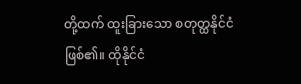တို့ထက် ထူးခြားသော စတုတ္ထနိုင်ငံဖြစ်၏။ ထိုနိုင်ငံ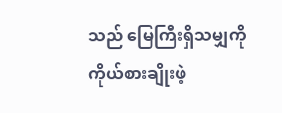သည် မြေကြီးရှိသမျှကို ကိုယ်စားချိုးဖဲ့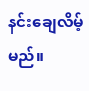နင်းချေလိမ့်မည်။